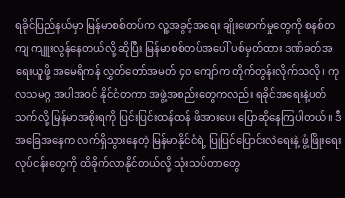ရခိုင်ပြည်နယ်မှာ မြန်မာစစ်တပ်က လူ့အခွင့်အရေး ချိုးဖောက်မှုတွေကို စနစ်တကျ ကျူးလွန်နေတယ်လို့ ဆိုပြီး မြန်မာစစ်တပ်အပေါ် ပစ်မှတ်ထား ဒဏ်ခတ်အရေးယူဖို့ အမေရိကန် လွှတ်တော်အမတ် ၄၀ ကျော်က တိုက်တွန်းလိုက်သလို၊ ကုလသမဂ္ဂ အပါအဝင် နိုင်ငံတကာ အဖွဲ့အစည်းတွေကလည်း ရခိုင်အရေးနဲ့ပတ်သက်လို့ မြန်မာအစိုးရကို ပြင်းပြင်းထန်ထန် ဖိအားပေး ပြောဆိုနေကြပါတယ်။ ဒီအခြေအနေက လက်ရှိသွားနေတဲ့ မြန်မာနိုင်ငံရဲ့ ပြုပြင်ပြောင်းလဲရေးနဲ့ ဖွံ့ဖြိုးရေးလုပ်ငန်းတွေကို ထိခိုက်လာနိုင်တယ်လို့ သုံးသပ်တာတွေ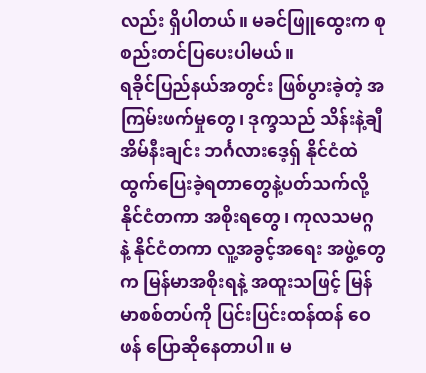လည်း ရှိပါတယ်။ မခင်ဖြူထွေးက စုစည်းတင်ပြပေးပါမယ်။
ရခိုင်ပြည်နယ်အတွင်း ဖြစ်ပွားခဲ့တဲ့ အကြမ်းဖက်မှုတွေ၊ ဒုက္ခသည် သိန်းနဲ့ချီ အိမ်နီးချင်း ဘင်္ဂလားဒေ့ရှ် နိုင်ငံထဲ ထွက်ပြေးခဲ့ရတာတွေနဲ့ပတ်သက်လို့ နိုင်ငံတကာ အစိုးရတွေ၊ ကုလသမဂ္ဂ နဲ့ နိုင်ငံတကာ လူ့အခွင့်အရေး အဖွဲ့တွေက မြန်မာအစိုးရနဲ့ အထူးသဖြင့် မြန်မာစစ်တပ်ကို ပြင်းပြင်းထန်ထန် ဝေဖန် ပြောဆိုနေတာပါ။ မ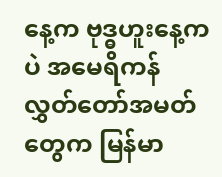နေ့က ဗုဒ္ဓဟူးနေ့ကပဲ အမေရိကန် လွှတ်တော်အမတ်တွေက မြန်မာ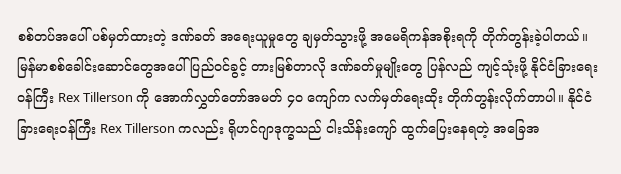စစ်တပ်အပေါ် ပစ်မှတ်ထားတဲ့ ဒဏ်ခတ် အရေးယူမှုတွေ ချမှတ်သွားဖို့ အမေရိကန်အစိုးရကို တိုက်တွန်းခဲ့ပါတယ်။ မြန်မာစစ်ခေါင်းဆောင်တွေအပေါ် ပြည်ဝင်ခွင့် တားမြစ်တာလို ဒဏ်ခတ်မှုမျိုးတွေ ပြန်လည် ကျင့်သုံးဖို့ နိုင်ငံခြားရေးဝန်ကြီး Rex Tillerson ကို အောက်လွှတ်တော်အမတ် ၄၀ ကျော်က လက်မှတ်ရေးထိုး တိုက်တွန်းလိုက်တာပါ။ နိုင်ငံခြားရေးဝန်ကြီး Rex Tillerson ကလည်း ရိုဟင်ဂျာဒုက္ခသည် ငါးသိန်းကျော် ထွက်ပြေးနေရတဲ့ အခြေအ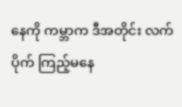နေကို ကမ္ဘာက ဒီအတိုင်း လက်ပိုက် ကြည့်မနေ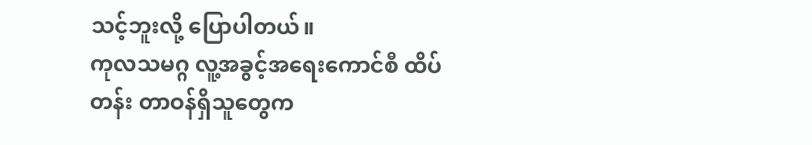သင့်ဘူးလို့ ပြောပါတယ်။
ကုလသမဂ္ဂ လူ့အခွင့်အရေးကောင်စီ ထိပ်တန်း တာဝန်ရှိသူတွေက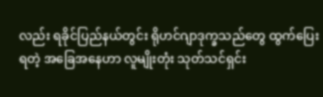လည်း ရခိုင်ပြည်နယ်တွင်း ရိုဟင်ဂျာဒုက္ခသည်တွေ ထွက်ပြေးရတဲ့ အခြေအနေဟာ လူမျိုးတုံး သုတ်သင်ရှင်း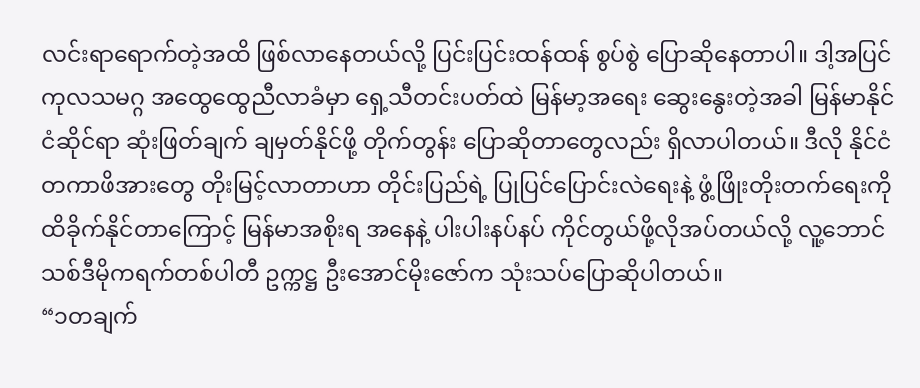လင်းရာရောက်တဲ့အထိ ဖြစ်လာနေတယ်လို့ ပြင်းပြင်းထန်ထန် စွပ်စွဲ ပြောဆိုနေတာပါ။ ဒါ့အပြင် ကုလသမဂ္ဂ အထွေထွေညီလာခံမှာ ရှေ့သီတင်းပတ်ထဲ မြန်မာ့အရေး ဆွေးနွေးတဲ့အခါ မြန်မာနိုင်ငံဆိုင်ရာ ဆုံးဖြတ်ချက် ချမှတ်နိုင်ဖို့ တိုက်တွန်း ပြောဆိုတာတွေလည်း ရှိလာပါတယ်။ ဒီလို နိုင်ငံတကာဖိအားတွေ တိုးမြင့်လာတာဟာ တိုင်းပြည်ရဲ့ ပြုပြင်ပြောင်းလဲရေးနဲ့ ဖွံ့ဖြိုးတိုးတက်ရေးကို ထိခိုက်နိုင်တာကြောင့် မြန်မာအစိုးရ အနေနဲ့ ပါးပါးနပ်နပ် ကိုင်တွယ်ဖို့လိုအပ်တယ်လို့ လူ့ဘောင်သစ်ဒီမိုကရက်တစ်ပါတီ ဥက္ကဋ္ဌ ဦးအောင်မိုးဇော်က သုံးသပ်ပြောဆိုပါတယ်။
“၁တချက်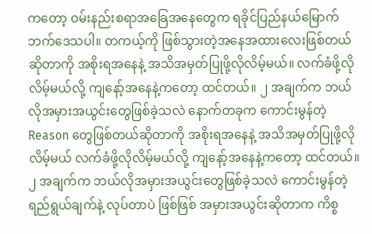ကတော့ ဝမ်းနည်းစရာအခြေအနေတွေက ရခိုင်ပြည်နယ်မြောက်ဘက်ဒေသပါ။ တကယ့်ကို ဖြစ်သွားတဲ့အနေအထားလေးဖြစ်တယ်ဆိုတာကို အစိုးရအနေနဲ့ အသိအမှတ်ပြုဖို့လိုလိမ့်မယ်။ လက်ခံဖို့လိုလိမ့်မယ်လို့ ကျနော့်အနေနဲ့ကတော့ ထင်တယ်။ ၂ အချက်က ဘယ်လိုအမှားအယွင်းတွေဖြစ်ခဲ့သလဲ နောက်တခုက ကောင်းမွန်တဲ့Reason တွေဖြစ်တယ်ဆိုတာကို အစိုးရအနေနဲ့ အသိအမှတ်ပြုဖို့လိုလိမ့်မယ် လက်ခံဖို့လိုလိမ့်မယ်လို့ ကျနော့်အနေနဲ့ကတော့ ထင်တယ်။ ၂ အချက်က ဘယ်လိုအမှားအယွင်းတွေဖြစ်ခဲ့သလဲ ကောင်းမွန်တဲ့ ရည်ရွယ်ချက်နဲ့ လုပ်တာပဲ ဖြစ်ဖြစ် အမှားအယွင်းဆိုတာက ကိစ္စ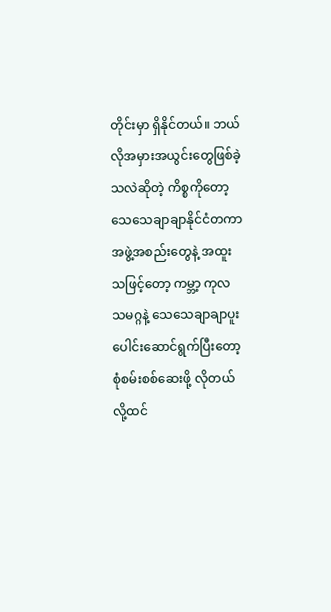တိုင်းမှာ ရှိနိုင်တယ်။ ဘယ်လိုအမှားအယွင်းတွေဖြစ်ခဲ့သလဲဆိုတဲ့ ကိစ္စကိုတော့ သေသေချာချာနိုင်ငံတကာအဖွဲ့အစည်းတွေနဲ့ အထူးသဖြင့်တော့ ကမ္ဘာ့ ကုလသမဂ္ဂနဲ့ သေသေချာချာပူးပေါင်းဆောင်ရွက်ပြီးတော့ စုံစမ်းစစ်ဆေးဖို့ လိုတယ်လို့ထင်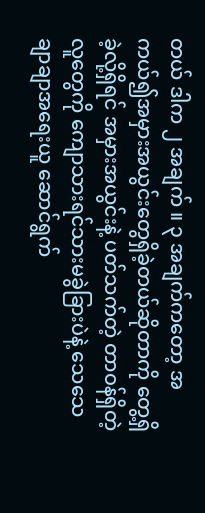တယ် ဒါက ၂ အချက် ။ ၃ အချက်ကတော့ အကယ်၍အမှားအယွင်းတွေရှိခဲ့တယ်ဆိုတာကို တွေ့ရှိခဲ့လို့ရှိရင် အမှားအယွင်းနဲ့ ပတ်သက်တဲ့ တာဝန်ရှိတဲ့လူတွေကို ကျောသားရင်သားမခွဲခြားပဲနဲ့ သေသေချာချာအရေးယူ ဆောင်ရွက်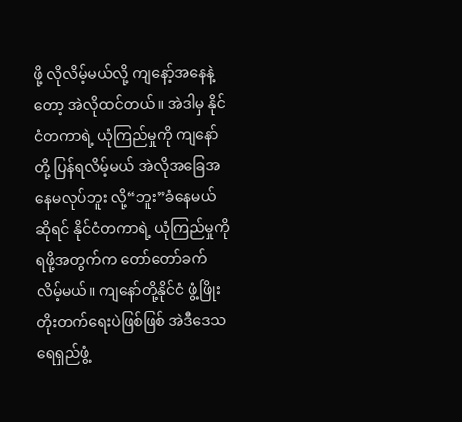ဖို့ လိုလိမ့်မယ်လို့ ကျနော့်အနေနဲ့တော့ အဲလိုထင်တယ်။ အဲဒါမှ နိုင်ငံတကာရဲ့ ယုံကြည်မှုကို ကျနော်တို့ ပြန်ရလိမ့်မယ် အဲလိုအခြေအနေမလုပ်ဘူး လို့“ဘူး”ခံနေမယ်ဆိုရင် နိုင်ငံတကာရဲ့ ယုံကြည်မှုကိုရဖို့အတွက်က တော်တော်ခက်လိမ့်မယ်။ ကျနော်တို့နိုင်ငံ ဖွံ့ဖြိုးတိုးတက်ရေးပဲဖြစ်ဖြစ် အဲဒီဒေသ ရေရှည်ဖွံ့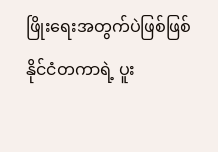ဖြိုးရေးအတွက်ပဲဖြစ်ဖြစ် နိုင်ငံတကာရဲ့ ပူး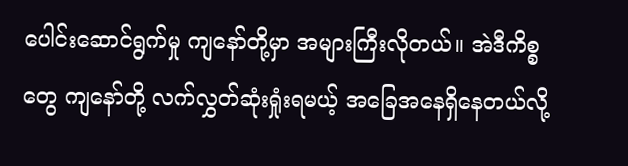ပေါင်းဆောင်ရွက်မှု ကျနော်တို့မှာ အများကြီးလိုတယ်။ အဲဒီကိစ္စတွေ ကျနော်တို့ လက်လွှတ်ဆုံးရှုံးရမယ့် အခြေအနေရှိနေတယ်လို့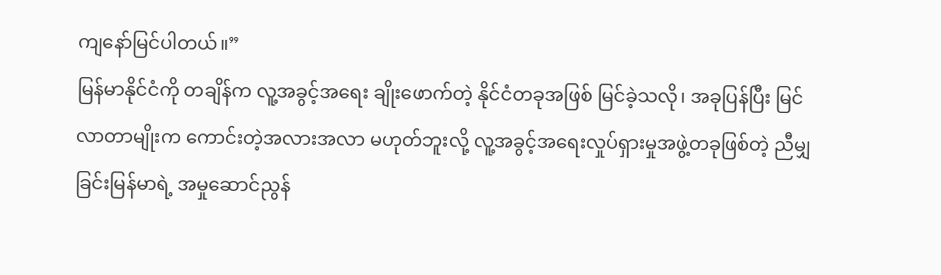ကျနော်မြင်ပါတယ်။”
မြန်မာနိုင်ငံကို တချိန်က လူ့အခွင့်အရေး ချိုးဖောက်တဲ့ နိုင်ငံတခုအဖြစ် မြင်ခဲ့သလို၊ အခုပြန်ပြီး မြင်လာတာမျိုးက ကောင်းတဲ့အလားအလာ မဟုတ်ဘူးလို့ လူ့အခွင့်အရေးလှုပ်ရှားမှုအဖွဲ့တခုဖြစ်တဲ့ ညီမျှခြင်းမြန်မာရဲ့ အမှုဆောင်ညွန်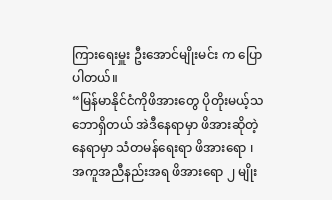ကြားရေးမှူး ဦးအောင်မျိုးမင်း က ပြောပါတယ်။
“မြန်မာနိုင်ငံကိုဖိအားတွေ ပိုတိုးမယ့်သဘောရှိတယ် အဲဒီနေရာမှာ ဖိအားဆိုတဲ့နေရာမှာ သံတမန်ရေးရာ ဖိအားရော ၊ အကူအညီနည်းအရ ဖိအားရော ၂ မျိုး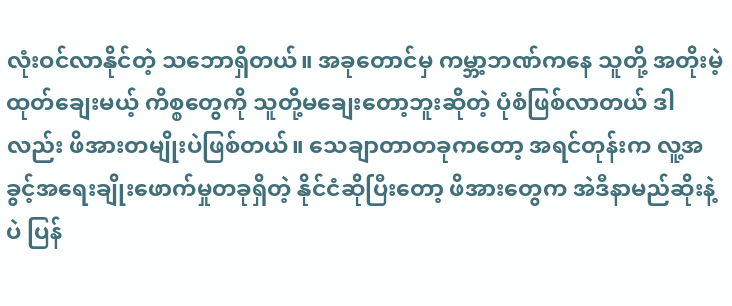လုံးဝင်လာနိုင်တဲ့ သဘောရှိတယ်။ အခုတောင်မှ ကမ္ဘာ့ဘဏ်ကနေ သူတို့ အတိုးမဲ့ ထုတ်ချေးမယ့် ကိစ္စတွေကို သူတို့မချေးတော့ဘူးဆိုတဲ့ ပုံစံဖြစ်လာတယ် ဒါလည်း ဖိအားတမျိုးပဲဖြစ်တယ်။ သေချာတာတခုကတော့ အရင်တုန်းက လူ့အခွင့်အရေးချိုးဖောက်မှုတခုရှိတဲ့ နိုင်ငံဆိုပြီးတော့ ဖိအားတွေက အဲဒီနာမည်ဆိုးနဲ့ပဲ ပြန်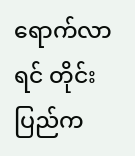ရောက်လာရင် တိုင်းပြည်က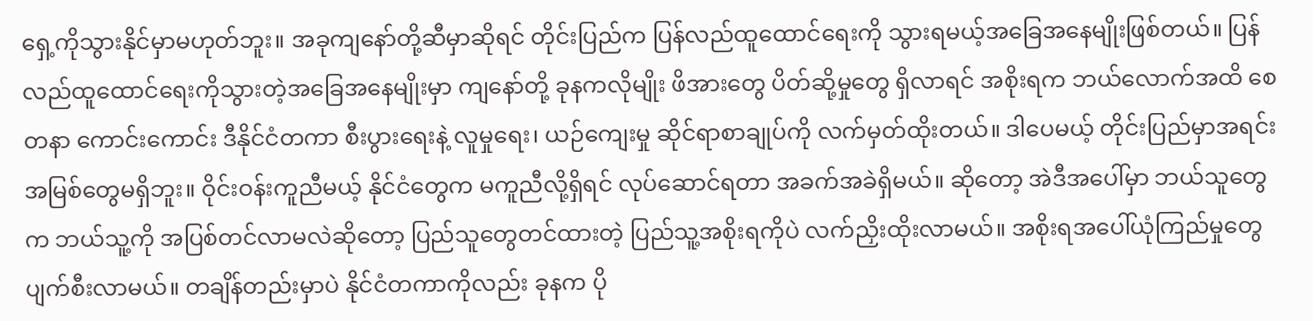ရှေ့ကိုသွားနိုင်မှာမဟုတ်ဘူး။ အခုကျနော်တို့ဆီမှာဆိုရင် တိုင်းပြည်က ပြန်လည်ထူထောင်ရေးကို သွားရမယ့်အခြေအနေမျိုးဖြစ်တယ်။ ပြန်လည်ထူထောင်ရေးကိုသွားတဲ့အခြေအနေမျိုးမှာ ကျနော်တို့ ခုနကလိုမျိုး ဖိအားတွေ ပိတ်ဆို့မှုတွေ ရှိလာရင် အစိုးရက ဘယ်လောက်အထိ စေတနာ ကောင်းကောင်း ဒီနိုင်ငံတကာ စီးပွားရေးနဲ့ လူမှုရေး၊ ယဉ်ကျေးမှု ဆိုင်ရာစာချုပ်ကို လက်မှတ်ထိုးတယ်။ ဒါပေမယ့် တိုင်းပြည်မှာအရင်းအမြစ်တွေမရှိဘူး။ ဝိုင်းဝန်းကူညီမယ့် နိုင်ငံတွေက မကူညီလို့ရှိရင် လုပ်ဆောင်ရတာ အခက်အခဲရှိမယ်။ ဆိုတော့ အဲဒီအပေါ်မှာ ဘယ်သူတွေက ဘယ်သူ့ကို အပြစ်တင်လာမလဲဆိုတော့ ပြည်သူတွေတင်ထားတဲ့ ပြည်သူ့အစိုးရကိုပဲ လက်ညှိးထိုးလာမယ်။ အစိုးရအပေါ်ယုံကြည်မှုတွေ ပျက်စီးလာမယ်။ တချိန်တည်းမှာပဲ နိုင်ငံတကာကိုလည်း ခုနက ပို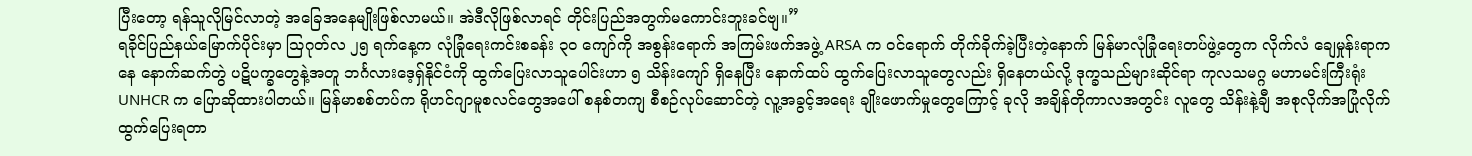ပြီးတော့ ရန်သူလိုမြင်လာတဲ့ အခြေအနေမျိုးဖြစ်လာမယ်။ အဲဒီလိုဖြစ်လာရင် တိုင်းပြည်အတွက်မကောင်းဘူးခင်ဗျ။”
ရခိုင်ပြည်နယ်မြောက်ပိုင်းမှာ သြဂုတ်လ ၂၅ ရက်နေ့က လုံခြုံရေးကင်းစခန်း ၃၀ ကျော်ကို အစွန်းရောက် အကြမ်းဖက်အဖွဲ့ ARSA က ဝင်ရောက် တိုက်ခိုက်ခဲ့ပြီးတဲ့နောက် မြန်မာလုံခြုံရေးတပ်ဖွဲ့တွေက လိုက်လံ ချေမှုန်းရာကနေ နောက်ဆက်တွဲ ပဋိပက္ခတွေနဲ့အတူ ဘင်္ဂလားဒေ့ရှ်နိုင်ငံကို ထွက်ပြေးလာသူပေါင်းဟာ ၅ သိန်းကျော် ရှိနေပြီး နောက်ထပ် ထွက်ပြေးလာသူတွေလည်း ရှိနေတယ်လို့ ဒုက္ခသည်များဆိုင်ရာ ကုလသမဂ္ဂ မဟာမင်းကြီးရုံး UNHCR က ပြောဆိုထားပါတယ်။ မြန်မာစစ်တပ်က ရိုဟင်ဂျာမူစလင်တွေအပေါ် စနစ်တကျ စီစဉ်လုပ်ဆောင်တဲ့ လူ့အခွင့်အရေး ချိုးဖောက်မှုတွေကြောင့် ခုလို အချိန်တိုကာလအတွင်း လူတွေ သိန်းနဲ့ချီ အစုလိုက်အပြုံလိုက် ထွက်ပြေးရတာ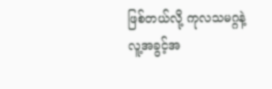ဖြစ်တယ်လို့ ကုလသမဂ္ဂနဲ့ လူ့အခွင့်အ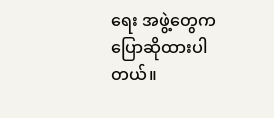ရေး အဖွဲ့တွေက ပြောဆိုထားပါတယ်။